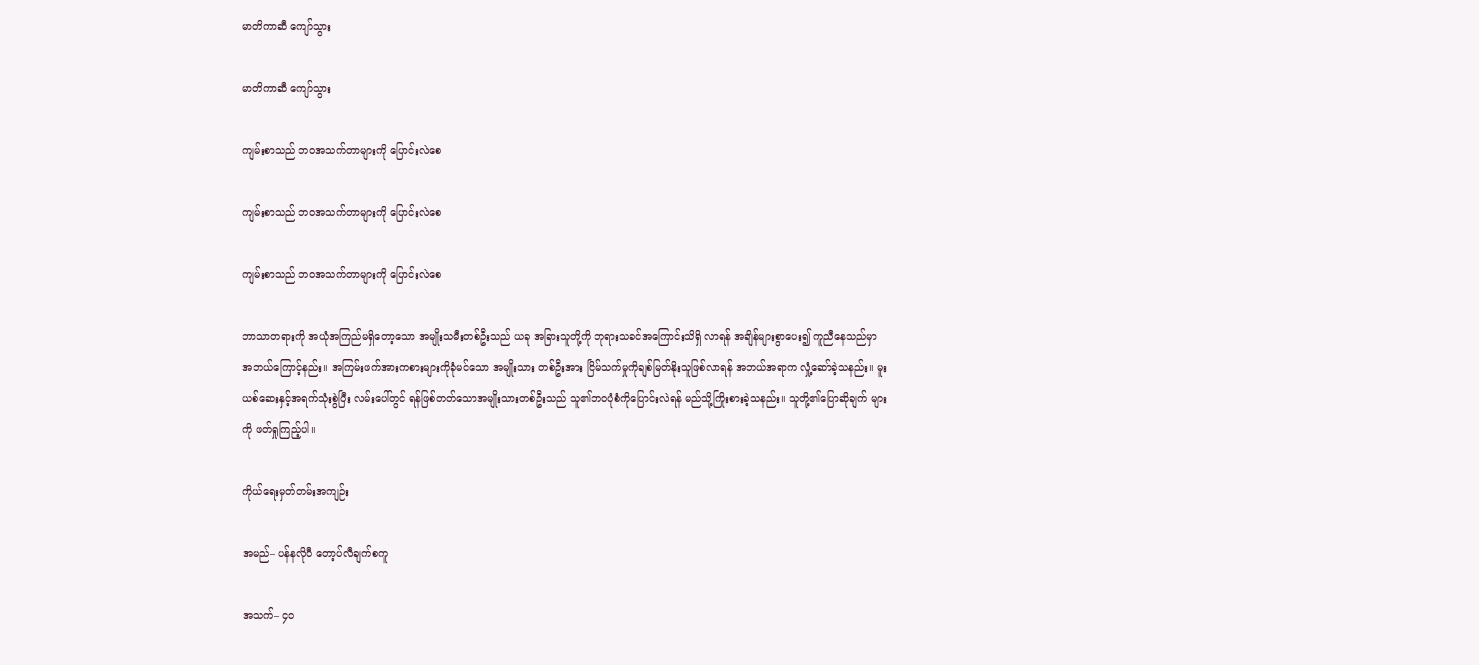မာတိကာဆီ ကျော်သွား

မာတိကာဆီ ကျော်သွား

ကျမ်းစာသည် ဘဝအသက်တာများကို ပြောင်းလဲစေ

ကျမ်းစာသည် ဘဝအသက်တာများကို ပြောင်းလဲစေ

ကျမ်းစာသည် ဘဝအသက်တာများကို ပြောင်းလဲစေ

ဘာသာတရားကို အယုံအကြည်မရှိတော့သော အမျိုးသမီးတစ်ဦးသည် ယခု အခြားသူတို့ကို ဘုရားသခင်အကြောင်းသိရှိ လာရန် အချိန်များစွာပေး၍ ကူညီနေသည်မှာ အဘယ်ကြောင့်နည်း။ အကြမ်းဖက်အားကစားများကိုခုံမင်သော အမျိုးသား တစ်ဦးအား ငြိမ်သက်မှုကိုချစ်မြတ်နိုးသူဖြစ်လာရန် အဘယ်အရာက လှုံ့ဆော်ခဲ့သနည်း။ မူးယစ်ဆေးနှင့်အရက်သုံးစွဲပြီး လမ်းပေါ်တွင် ရန်ဖြစ်တတ်သောအမျိုးသားတစ်ဦးသည် သူ၏ဘဝပုံစံကိုပြောင်းလဲရန် မည်သို့ကြိုးစားခဲ့သနည်း။ သူတို့၏ပြောဆိုချက် များကို ဖတ်ရှုကြည့်ပါ။

ကိုယ်ရေးမှတ်တမ်းအကျဉ်း

အမည်– ပန်နလိုပီ တော့ပ်လီချက်စကူ

အသက်– ၄၀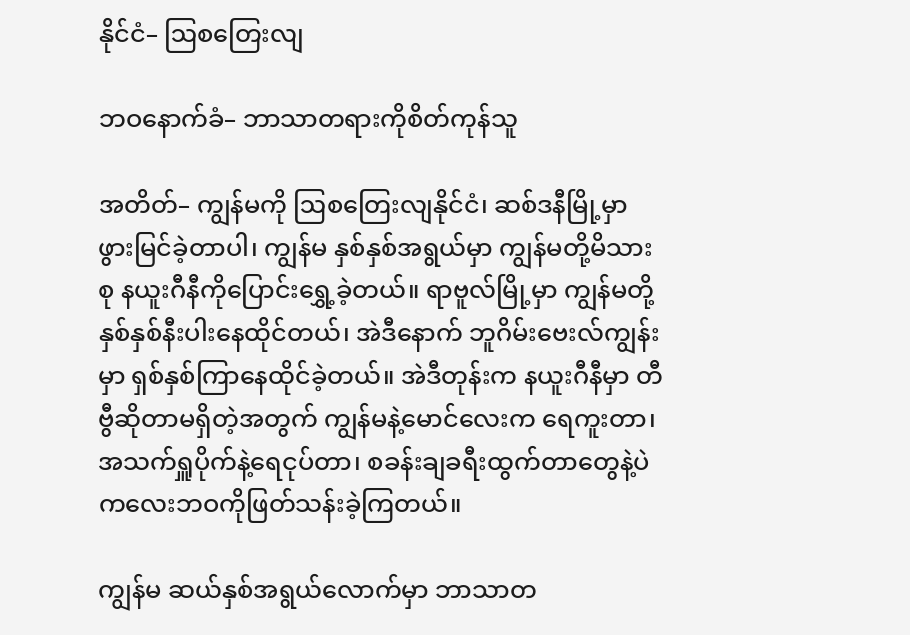နိုင်ငံ– ဩစတြေးလျ

ဘဝနောက်ခံ– ဘာသာတရားကိုစိတ်ကုန်သူ

အတိတ်– ကျွန်မကို ဩစတြေးလျနိုင်ငံ၊ ဆစ်ဒနီမြို့မှာ ဖွားမြင်ခဲ့တာပါ၊ ကျွန်မ နှစ်နှစ်အရွယ်မှာ ကျွန်မတို့မိသားစု နယူးဂီနီကိုပြောင်းရွှေ့ခဲ့တယ်။ ရာဗူလ်မြို့မှာ ကျွန်မတို့ နှစ်နှစ်နီးပါးနေထိုင်တယ်၊ အဲဒီနောက် ဘူဂိမ်းဗေးလ်ကျွန်းမှာ ရှစ်နှစ်ကြာနေထိုင်ခဲ့တယ်။ အဲဒီတုန်းက နယူးဂီနီမှာ တီဗွီဆိုတာမရှိတဲ့အတွက် ကျွန်မနဲ့မောင်လေးက ရေကူးတာ၊ အသက်ရှူပိုက်နဲ့ရေငုပ်တာ၊ စခန်းချခရီးထွက်တာတွေနဲ့ပဲ ကလေးဘဝကိုဖြတ်သန်းခဲ့ကြတယ်။

ကျွန်မ ဆယ်နှစ်အရွယ်လောက်မှာ ဘာသာတ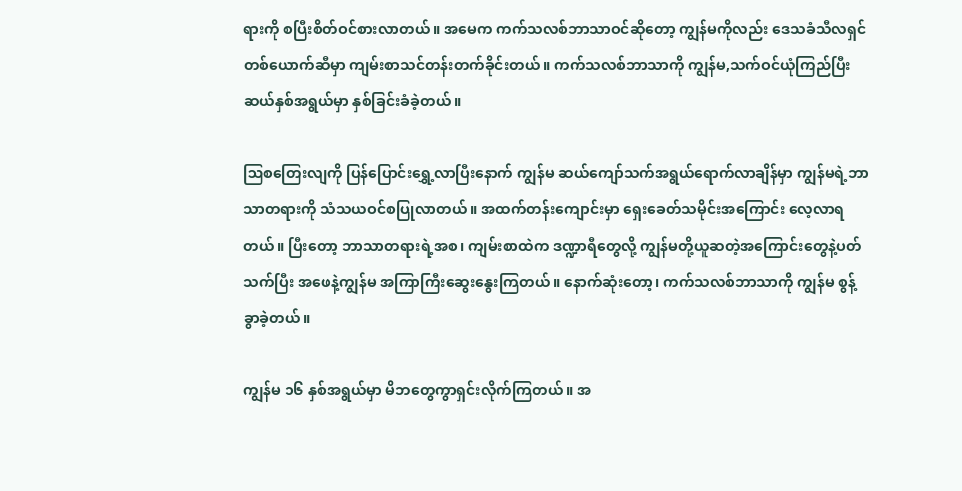ရားကို စပြီးစိတ်ဝင်စားလာတယ်။ အမေက ကက်သလစ်ဘာသာဝင်ဆိုတော့ ကျွန်မကိုလည်း ဒေသခံသီလရှင်တစ်ယောက်ဆီမှာ ကျမ်းစာသင်တန်းတက်ခိုင်းတယ်။ ကက်သလစ်ဘာသာကို ကျွန်မ,သက်ဝင်ယုံကြည်ပြီး ဆယ်နှစ်အရွယ်မှာ နှစ်ခြင်းခံခဲ့တယ်။

ဩစတြေးလျကို ပြန်ပြောင်းရွှေ့လာပြီးနောက် ကျွန်မ ဆယ်ကျော်သက်အရွယ်ရောက်လာချိန်မှာ ကျွန်မရဲ့ဘာသာတရားကို သံသယဝင်စပြုလာတယ်။ အထက်တန်းကျောင်းမှာ ရှေးခေတ်သမိုင်းအကြောင်း လေ့လာရတယ်။ ပြီးတော့ ဘာသာတရားရဲ့အစ၊ ကျမ်းစာထဲက ဒဏ္ဍာရီတွေလို့ ကျွန်မတို့ယူဆတဲ့အကြောင်းတွေနဲ့ပတ်သက်ပြီး အဖေနဲ့ကျွန်မ အကြာကြီးဆွေးနွေးကြတယ်။ နောက်ဆုံးတော့၊ ကက်သလစ်ဘာသာကို ကျွန်မ စွန့်ခွာခဲ့တယ်။

ကျွန်မ ၁၆ နှစ်အရွယ်မှာ မိဘတွေကွာရှင်းလိုက်ကြတယ်။ အ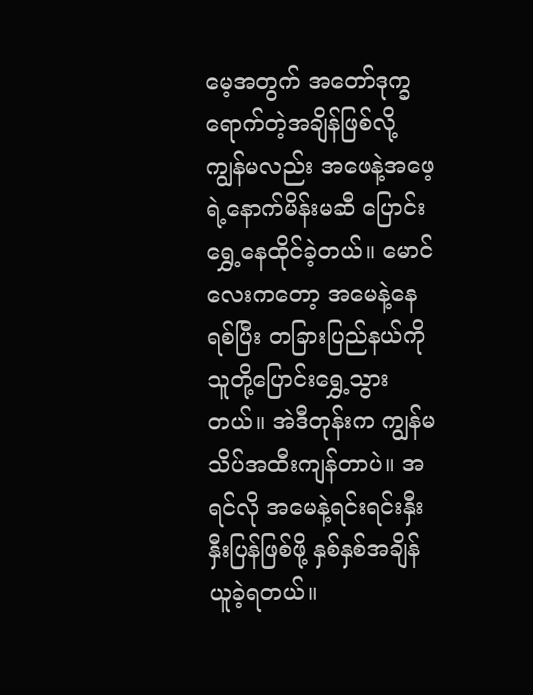မေ့အတွက် အတော်ဒုက္ခရောက်တဲ့အချိန်ဖြစ်လို့ ကျွန်မလည်း အဖေနဲ့အဖေ့ရဲ့နောက်မိန်းမဆီ ပြောင်းရွှေ့နေထိုင်ခဲ့တယ်။ မောင်လေးကတော့ အမေနဲ့နေရစ်ပြီး တခြားပြည်နယ်ကို သူတို့ပြောင်းရွှေ့သွားတယ်။ အဲဒီတုန်းက ကျွန်မ သိပ်အထီးကျန်တာပဲ။ အရင်လို အမေနဲ့ရင်းရင်းနှီးနှီးပြန်ဖြစ်ဖို့ နှစ်နှစ်အချိန်ယူခဲ့ရတယ်။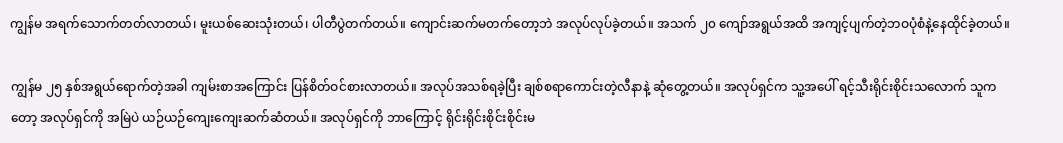ကျွန်မ အရက်သောက်တတ်လာတယ်၊ မူးယစ်ဆေးသုံးတယ်၊ ပါတီပွဲတက်တယ်။ ကျောင်းဆက်မတက်တော့ဘဲ အလုပ်လုပ်ခဲ့တယ်။ အသက် ၂၀ ကျော်အရွယ်အထိ အကျင့်ပျက်တဲ့ဘဝပုံစံနဲ့နေထိုင်ခဲ့တယ်။

ကျွန်မ ၂၅ နှစ်အရွယ်ရောက်တဲ့အခါ ကျမ်းစာအကြောင်း ပြန်စိတ်ဝင်စားလာတယ်။ အလုပ်အသစ်ရခဲ့ပြီး ချစ်စရာကောင်းတဲ့လီနာနဲ့ ဆုံတွေ့တယ်။ အလုပ်ရှင်က သူ့အပေါ် ရင့်သီးရိုင်းစိုင်းသလောက် သူကတော့ အလုပ်ရှင်ကို အမြဲပဲ ယဉ်ယဉ်ကျေးကျေးဆက်ဆံတယ်။ အလုပ်ရှင်ကို ဘာကြောင့် ရိုင်းရိုင်းစိုင်းစိုင်းမ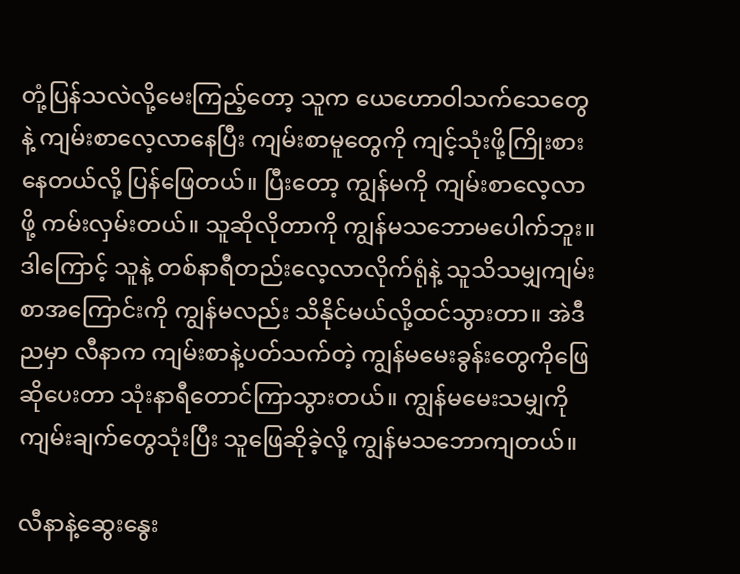တုံ့ပြန်သလဲလို့မေးကြည့်တော့ သူက ယေဟောဝါသက်သေတွေနဲ့ ကျမ်းစာလေ့လာနေပြီး ကျမ်းစာမူတွေကို ကျင့်သုံးဖို့ကြိုးစားနေတယ်လို့ ပြန်ဖြေတယ်။ ပြီးတော့ ကျွန်မကို ကျမ်းစာလေ့လာဖို့ ကမ်းလှမ်းတယ်။ သူဆိုလိုတာကို ကျွန်မသဘောမပေါက်ဘူး။ ဒါကြောင့် သူနဲ့ တစ်နာရီတည်းလေ့လာလိုက်ရုံနဲ့ သူသိသမျှကျမ်းစာအကြောင်းကို ကျွန်မလည်း သိနိုင်မယ်လို့ထင်သွားတာ။ အဲဒီညမှာ လီနာက ကျမ်းစာနဲ့ပတ်သက်တဲ့ ကျွန်မမေးခွန်းတွေကိုဖြေဆိုပေးတာ သုံးနာရီတောင်ကြာသွားတယ်။ ကျွန်မမေးသမျှကို ကျမ်းချက်တွေသုံးပြီး သူဖြေဆိုခဲ့လို့ ကျွန်မသဘောကျတယ်။

လီနာနဲ့ဆွေးနွေး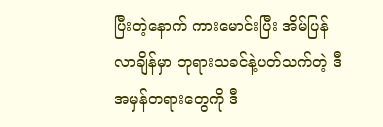ပြီးတဲ့နောက် ကားမောင်းပြီး အိမ်ပြန်လာချိန်မှာ ဘုရားသခင်နဲ့ပတ်သက်တဲ့ ဒီအမှန်တရားတွေကို ဒီ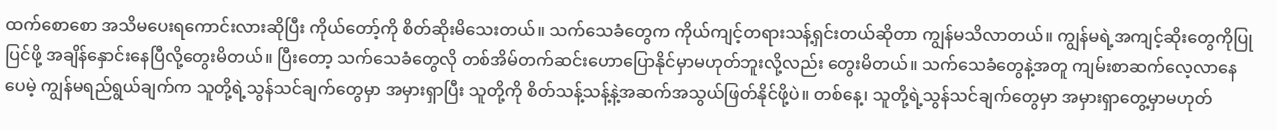ထက်စောစော အသိမပေးရကောင်းလားဆိုပြီး ကိုယ်တော့်ကို စိတ်ဆိုးမိသေးတယ်။ သက်သေခံတွေက ကိုယ်ကျင့်တရားသန့်ရှင်းတယ်ဆိုတာ ကျွန်မသိလာတယ်။ ကျွန်မရဲ့အကျင့်ဆိုးတွေကိုပြုပြင်ဖို့ အချိန်နှောင်းနေပြီလို့တွေးမိတယ်။ ပြီးတော့ သက်သေခံတွေလို တစ်အိမ်တက်ဆင်းဟောပြောနိုင်မှာမဟုတ်ဘူးလို့လည်း တွေးမိတယ်။ သက်သေခံတွေနဲ့အတူ ကျမ်းစာဆက်လေ့လာနေပေမဲ့ ကျွန်မရည်ရွယ်ချက်က သူတို့ရဲ့သွန်သင်ချက်တွေမှာ အမှားရှာပြီး သူတို့ကို စိတ်သန့်သန့်နဲ့အဆက်အသွယ်ဖြတ်နိုင်ဖို့ပဲ။ တစ်နေ့၊ သူတို့ရဲ့သွန်သင်ချက်တွေမှာ အမှားရှာတွေ့မှာမဟုတ်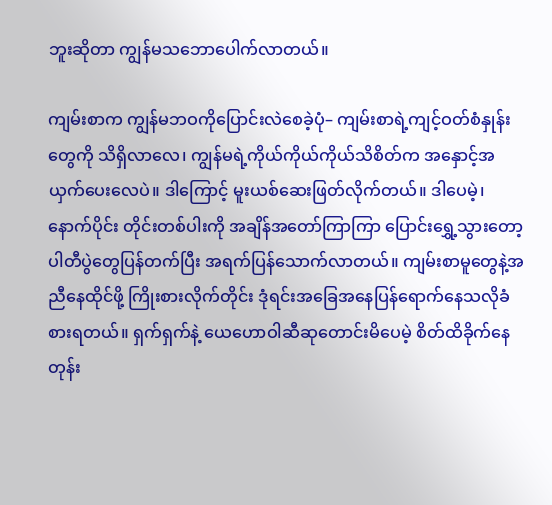ဘူးဆိုတာ ကျွန်မသဘောပေါက်လာတယ်။

ကျမ်းစာက ကျွန်မဘဝကိုပြောင်းလဲစေခဲ့ပုံ– ကျမ်းစာရဲ့ကျင့်ဝတ်စံနှုန်းတွေကို သိရှိလာလေ၊ ကျွန်မရဲ့ကိုယ်ကိုယ်ကိုယ်သိစိတ်က အနှောင့်အယှက်ပေးလေပဲ။ ဒါကြောင့် မူးယစ်ဆေးဖြတ်လိုက်တယ်။ ဒါပေမဲ့၊ နောက်ပိုင်း တိုင်းတစ်ပါးကို အချိန်အတော်ကြာကြာ ပြောင်းရွှေ့သွားတော့ ပါတီပွဲတွေပြန်တက်ပြီး အရက်ပြန်သောက်လာတယ်။ ကျမ်းစာမူတွေနဲ့အညီနေထိုင်ဖို့ ကြိုးစားလိုက်တိုင်း ဒုံရင်းအခြေအနေပြန်ရောက်နေသလိုခံစားရတယ်။ ရှက်ရှက်နဲ့ ယေဟောဝါဆီဆုတောင်းမိပေမဲ့ စိတ်ထိခိုက်နေတုန်း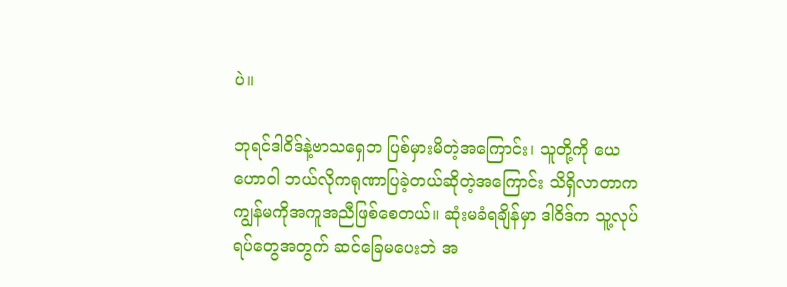ပဲ။

ဘုရင်ဒါဝိဒ်နဲ့ဗာသရှေဘ ပြစ်မှားမိတဲ့အကြောင်း၊ သူတို့ကို ယေဟောဝါ ဘယ်လိုကရုဏာပြခဲ့တယ်ဆိုတဲ့အကြောင်း သိရှိလာတာက ကျွန်မကိုအကူအညီဖြစ်စေတယ်။ ဆုံးမခံရချိန်မှာ ဒါဝိဒ်က သူ့လုပ်ရပ်တွေအတွက် ဆင်ခြေမပေးဘဲ အ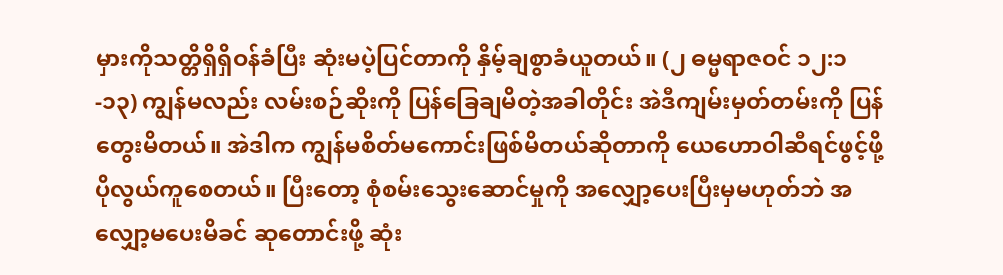မှားကိုသတ္တိရှိရှိဝန်ခံပြီး ဆုံးမပဲ့ပြင်တာကို နှိမ့်ချစွာခံယူတယ်။ (၂ ဓမ္မရာဇဝင် ၁၂:၁-၁၃) ကျွန်မလည်း လမ်းစဉ်ဆိုးကို ပြန်ခြေချမိတဲ့အခါတိုင်း အဲဒီကျမ်းမှတ်တမ်းကို ပြန်တွေးမိတယ်။ အဲဒါက ကျွန်မစိတ်မကောင်းဖြစ်မိတယ်ဆိုတာကို ယေဟောဝါဆီရင်ဖွင့်ဖို့ ပိုလွယ်ကူစေတယ်။ ပြီးတော့ စုံစမ်းသွေးဆောင်မှုကို အလျှော့ပေးပြီးမှမဟုတ်ဘဲ အလျှော့မပေးမိခင် ဆုတောင်းဖို့ ဆုံး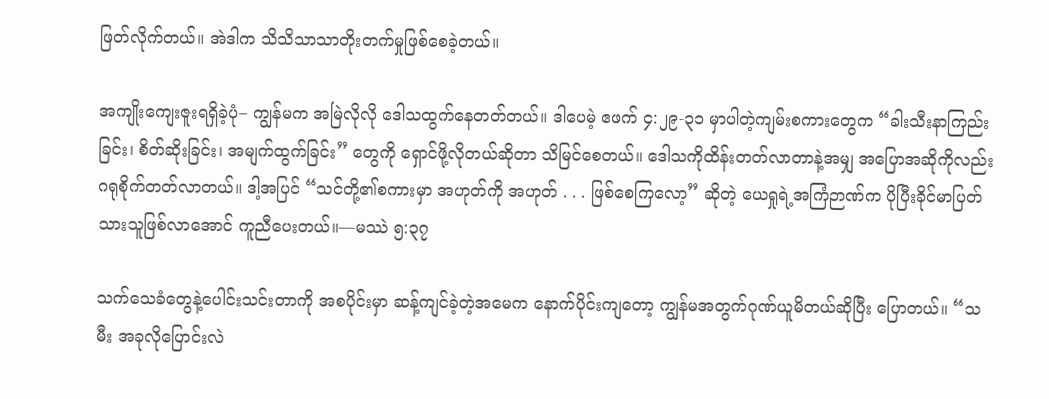ဖြတ်လိုက်တယ်။ အဲဒါက သိသိသာသာတိုးတက်မှုဖြစ်စေခဲ့တယ်။

အကျိုးကျေးဇူးရရှိခဲ့ပုံ– ကျွန်မက အမြဲလိုလို ဒေါသထွက်နေတတ်တယ်။ ဒါပေမဲ့ ဧဖက် ၄:၂၉-၃၁ မှာပါတဲ့ကျမ်းစကားတွေက “ခါးသီးနာကြည်းခြင်း၊ စိတ်ဆိုးခြင်း၊ အမျက်ထွက်ခြင်း” တွေကို ရှောင်ဖို့လိုတယ်ဆိုတာ သိမြင်စေတယ်။ ဒေါသကိုထိန်းတတ်လာတာနဲ့အမျှ အပြောအဆိုကိုလည်း ဂရုစိုက်တတ်လာတယ်။ ဒါ့အပြင် “သင်တို့၏စကားမှာ အဟုတ်ကို အဟုတ် . . . ဖြစ်စေကြလော့” ဆိုတဲ့ ယေရှုရဲ့အကြံဉာဏ်က ပိုပြီးခိုင်မာပြတ်သားသူဖြစ်လာအောင် ကူညီပေးတယ်။—မဿဲ ၅:၃၇

သက်သေခံတွေနဲ့ပေါင်းသင်းတာကို အစပိုင်းမှာ ဆန့်ကျင်ခဲ့တဲ့အမေက နောက်ပိုင်းကျတော့ ကျွန်မအတွက်ဂုဏ်ယူမိတယ်ဆိုပြီး ပြောတယ်။ “သမီး အခုလိုပြောင်းလဲ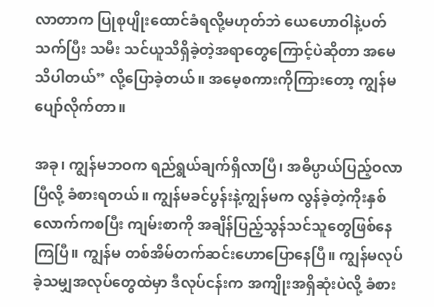လာတာက ပြုစုပျိုးထောင်ခံရလို့မဟုတ်ဘဲ ယေဟောဝါနဲ့ပတ်သက်ပြီး သမီး သင်ယူသိရှိခဲ့တဲ့အရာတွေကြောင့်ပဲဆိုတာ အမေသိပါတယ်” လို့ပြောခဲ့တယ်။ အမေ့စကားကိုကြားတော့ ကျွန်မ ပျော်လိုက်တာ။

အခု၊ ကျွန်မဘဝက ရည်ရွယ်ချက်ရှိလာပြီ၊ အဓိပ္ပာယ်ပြည့်ဝလာပြီလို့ ခံစားရတယ်။ ကျွန်မခင်ပွန်းနဲ့ကျွန်မက လွန်ခဲ့တဲ့ကိုးနှစ်လောက်ကစပြီး ကျမ်းစာကို အချိန်ပြည့်သွန်သင်သူတွေဖြစ်နေကြပြီ။ ကျွန်မ တစ်အိမ်တက်ဆင်းဟောပြောနေပြီ။ ကျွန်မလုပ်ခဲ့သမျှအလုပ်တွေထဲမှာ ဒီလုပ်ငန်းက အကျိုးအရှိဆုံးပဲလို့ ခံစား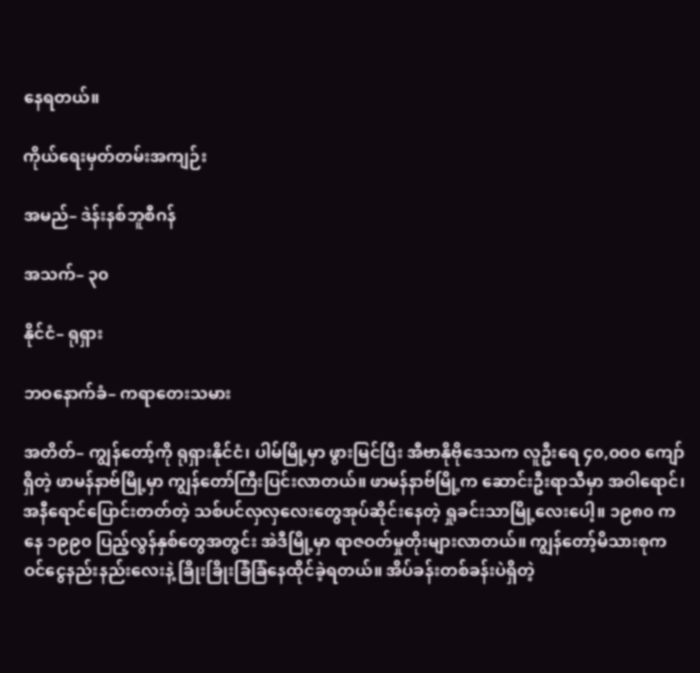နေရတယ်။

ကိုယ်ရေးမှတ်တမ်းအကျဉ်း

အမည်– ဒဲန်းနစ်ဘူစီဂန်

အသက်– ၃၀

နိုင်ငံ– ရုရှား

ဘဝနောက်ခံ– ကရာတေးသမား

အတိတ်– ကျွန်တော့်ကို ရုရှားနိုင်ငံ၊ ပါမ်မြို့မှာ ဖွားမြင်ပြီး အီဗာနိုဗိုဒေသက လူဦးရေ ၄၀,၀၀၀ ကျော်ရှိတဲ့ ဖာမန်နာဗ်မြို့မှာ ကျွန်တော်ကြီးပြင်းလာတယ်။ ဖာမန်နာဗ်မြို့က ဆောင်းဦးရာသီမှာ အဝါရောင်၊ အနီရောင်ပြောင်းတတ်တဲ့ သစ်ပင်လှလှလေးတွေအုပ်ဆိုင်းနေတဲ့ ရှုခင်းသာမြို့လေးပေါ့။ ၁၉၈၀ ကနေ ၁၉၉၀ ပြည့်လွန်နှစ်တွေအတွင်း အဲဒီမြို့မှာ ရာဇဝတ်မှုတိုးများလာတယ်။ ကျွန်တော့်မိသားစုက ဝင်ငွေနည်းနည်းလေးနဲ့ ခြိုးခြိုးခြံခြံနေထိုင်ခဲ့ရတယ်။ အိပ်ခန်းတစ်ခန်းပဲရှိတဲ့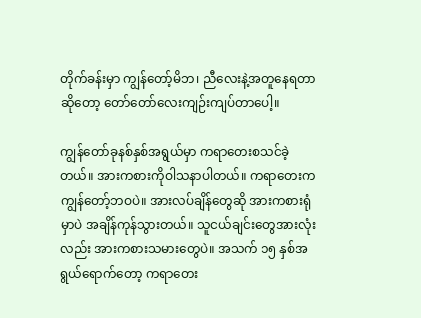တိုက်ခန်းမှာ ကျွန်တော့်မိဘ၊ ညီလေးနဲ့အတူနေရတာဆိုတော့ တော်တော်လေးကျဉ်းကျပ်တာပေါ့။

ကျွန်တော်ခုနစ်နှစ်အရွယ်မှာ ကရာတေးစသင်ခဲ့တယ်။ အားကစားကိုဝါသနာပါတယ်။ ကရာတေးက ကျွန်တော့်ဘဝပဲ။ အားလပ်ချိန်တွေဆို အားကစားရုံမှာပဲ အချိန်ကုန်သွားတယ်။ သူငယ်ချင်းတွေအားလုံးလည်း အားကစားသမားတွေပဲ။ အသက် ၁၅ နှစ်အရွယ်ရောက်တော့ ကရာတေး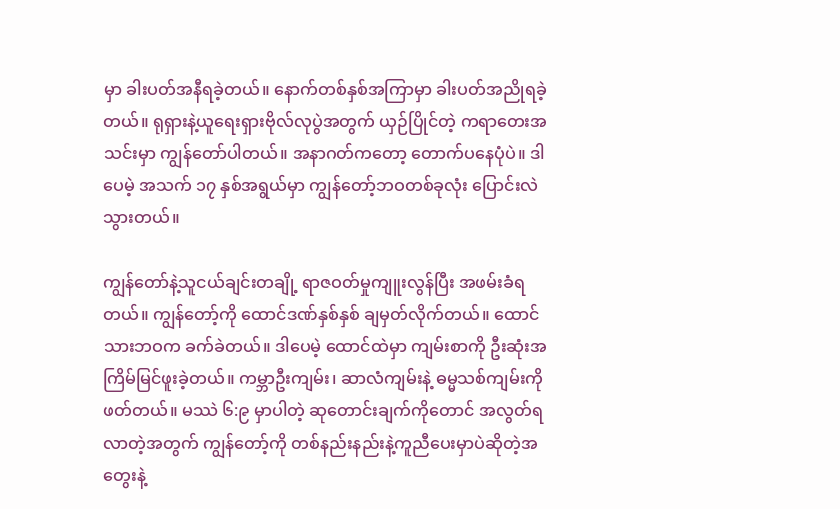မှာ ခါးပတ်အနီရခဲ့တယ်။ နောက်တစ်နှစ်အကြာမှာ ခါးပတ်အညိုရခဲ့တယ်။ ရုရှားနဲ့ယူရေးရှားဗိုလ်လုပွဲအတွက် ယှဉ်ပြိုင်တဲ့ ကရာတေးအသင်းမှာ ကျွန်တော်ပါတယ်။ အနာဂတ်ကတော့ တောက်ပနေပုံပဲ။ ဒါပေမဲ့ အသက် ၁၇ နှစ်အရွယ်မှာ ကျွန်တော့်ဘဝတစ်ခုလုံး ပြောင်းလဲသွားတယ်။

ကျွန်တော်နဲ့သူငယ်ချင်းတချို့ ရာဇဝတ်မှုကျူးလွန်ပြီး အဖမ်းခံရတယ်။ ကျွန်တော့်ကို ထောင်ဒဏ်နှစ်နှစ် ချမှတ်လိုက်တယ်။ ထောင်သားဘဝက ခက်ခဲတယ်။ ဒါပေမဲ့ ထောင်ထဲမှာ ကျမ်းစာကို ဦးဆုံးအကြိမ်မြင်ဖူးခဲ့တယ်။ ကမ္ဘာဦးကျမ်း၊ ဆာလံကျမ်းနဲ့ ဓမ္မသစ်ကျမ်းကို ဖတ်တယ်။ မဿဲ ၆:၉ မှာပါတဲ့ ဆုတောင်းချက်ကိုတောင် အလွတ်ရလာတဲ့အတွက် ကျွန်တော့်ကို တစ်နည်းနည်းနဲ့ကူညီပေးမှာပဲဆိုတဲ့အတွေးနဲ့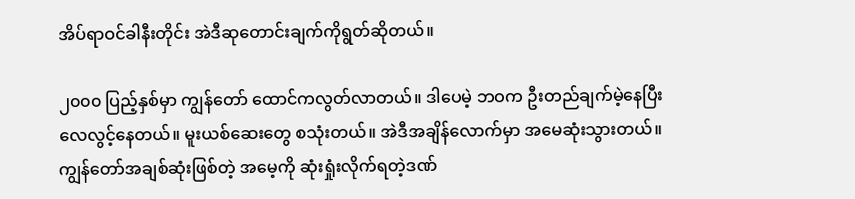အိပ်ရာဝင်ခါနီးတိုင်း အဲဒီဆုတောင်းချက်ကိုရွတ်ဆိုတယ်။

၂၀၀၀ ပြည့်နှစ်မှာ ကျွန်တော် ထောင်ကလွတ်လာတယ်။ ဒါပေမဲ့ ဘဝက ဦးတည်ချက်မဲ့နေပြီး လေလွင့်နေတယ်။ မူးယစ်ဆေးတွေ စသုံးတယ်။ အဲဒီအချိန်လောက်မှာ အမေဆုံးသွားတယ်။ ကျွန်တော်အချစ်ဆုံးဖြစ်တဲ့ အမေ့ကို ဆုံးရှုံးလိုက်ရတဲ့ဒဏ်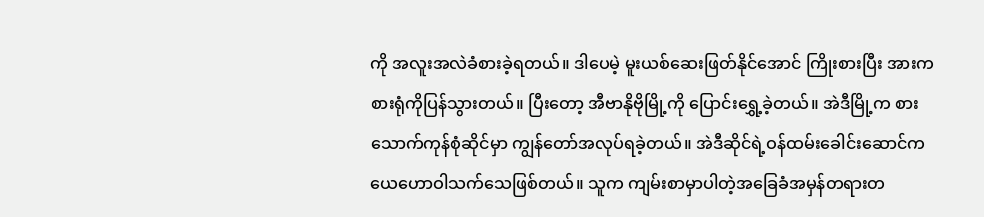ကို အလူးအလဲခံစားခဲ့ရတယ်။ ဒါပေမဲ့ မူးယစ်ဆေးဖြတ်နိုင်အောင် ကြိုးစားပြီး အားကစားရုံကိုပြန်သွားတယ်။ ပြီးတော့ အီဗာနိုဗိုမြို့ကို ပြောင်းရွှေ့ခဲ့တယ်။ အဲဒီမြို့က စားသောက်ကုန်စုံဆိုင်မှာ ကျွန်တော်အလုပ်ရခဲ့တယ်။ အဲဒီဆိုင်ရဲ့ဝန်ထမ်းခေါင်းဆောင်က ယေဟောဝါသက်သေဖြစ်တယ်။ သူက ကျမ်းစာမှာပါတဲ့အခြေခံအမှန်တရားတ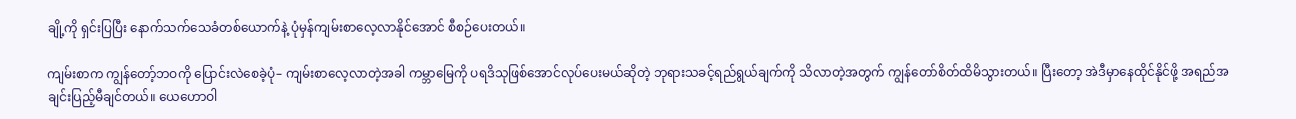ချို့ကို ရှင်းပြပြီး နောက်သက်သေခံတစ်ယောက်နဲ့ ပုံမှန်ကျမ်းစာလေ့လာနိုင်အောင် စီစဉ်ပေးတယ်။

ကျမ်းစာက ကျွန်တော့်ဘဝကို ပြောင်းလဲစေခဲ့ပုံ– ကျမ်းစာလေ့လာတဲ့အခါ ကမ္ဘာမြေကို ပရဒိသုဖြစ်အောင်လုပ်ပေးမယ်ဆိုတဲ့ ဘုရားသခင့်ရည်ရွယ်ချက်ကို သိလာတဲ့အတွက် ကျွန်တော်စိတ်ထိမိသွားတယ်။ ပြီးတော့ အဲဒီမှာနေထိုင်နိုင်ဖို့ အရည်အချင်းပြည့်မီချင်တယ်။ ယေဟောဝါ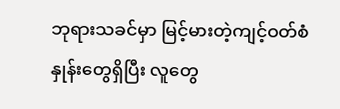ဘုရားသခင်မှာ မြင့်မားတဲ့ကျင့်ဝတ်စံနှုန်းတွေရှိပြီး လူတွေ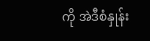ကို အဲဒီစံနှုန်း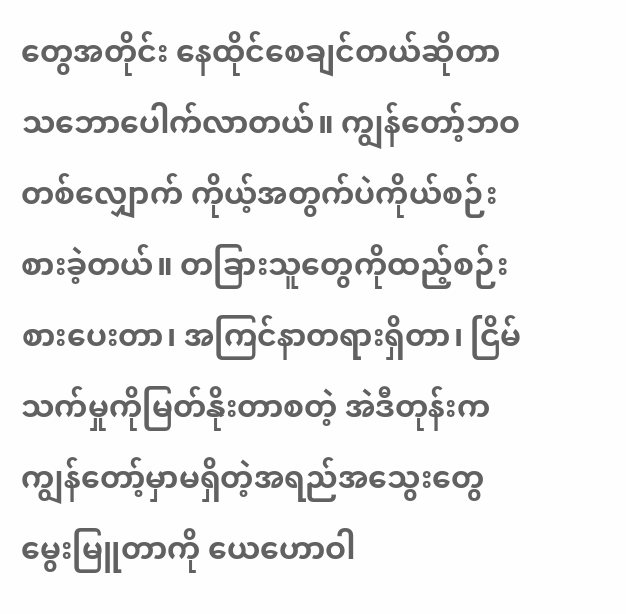တွေအတိုင်း နေထိုင်စေချင်တယ်ဆိုတာ သဘောပေါက်လာတယ်။ ကျွန်တော့်ဘဝတစ်လျှောက် ကိုယ့်အတွက်ပဲကိုယ်စဉ်းစားခဲ့တယ်။ တခြားသူတွေကိုထည့်စဉ်းစားပေးတာ၊ အကြင်နာတရားရှိတာ၊ ငြိမ်သက်မှုကိုမြတ်နိုးတာစတဲ့ အဲဒီတုန်းက ကျွန်တော့်မှာမရှိတဲ့အရည်အသွေးတွေ မွေးမြူတာကို ယေဟောဝါ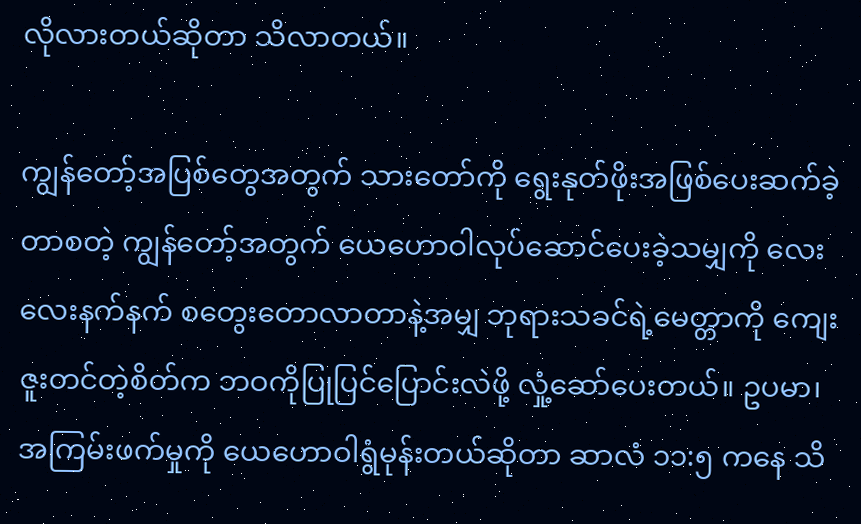လိုလားတယ်ဆိုတာ သိလာတယ်။

ကျွန်တော့်အပြစ်တွေအတွက် သားတော်ကို ရွေးနုတ်ဖိုးအဖြစ်ပေးဆက်ခဲ့တာစတဲ့ ကျွန်တော့်အတွက် ယေဟောဝါလုပ်ဆောင်ပေးခဲ့သမျှကို လေးလေးနက်နက် စတွေးတောလာတာနဲ့အမျှ ဘုရားသခင်ရဲ့မေတ္တာကို ကျေးဇူးတင်တဲ့စိတ်က ဘဝကိုပြုပြင်ပြောင်းလဲဖို့ လှုံ့ဆော်ပေးတယ်။ ဥပမာ၊ အကြမ်းဖက်မှုကို ယေဟောဝါရွံမုန်းတယ်ဆိုတာ ဆာလံ ၁၁:၅ ကနေ သိ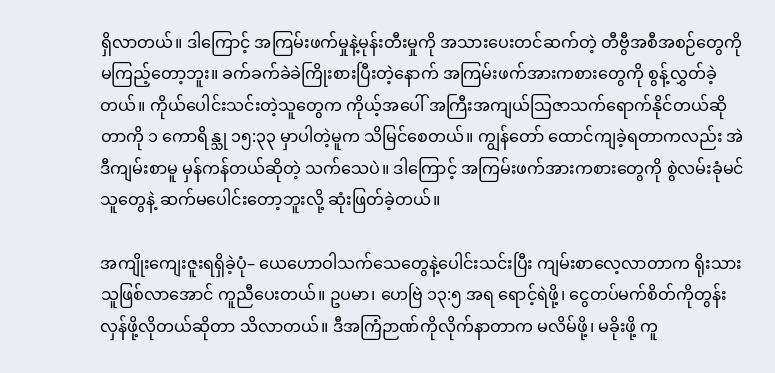ရှိလာတယ်။ ဒါကြောင့် အကြမ်းဖက်မှုနဲ့မုန်းတီးမှုကို အသားပေးတင်ဆက်တဲ့ တီဗွီအစီအစဉ်တွေကို မကြည့်တော့ဘူး။ ခက်ခက်ခဲခဲကြိုးစားပြီးတဲ့နောက် အကြမ်းဖက်အားကစားတွေကို စွန့်လွှတ်ခဲ့တယ်။ ကိုယ်ပေါင်းသင်းတဲ့သူတွေက ကိုယ့်အပေါ် အကြီးအကျယ်သြဇာသက်ရောက်နိုင်တယ်ဆိုတာကို ၁ ကောရိန္သု ၁၅:၃၃ မှာပါတဲ့မူက သိမြင်စေတယ်။ ကျွန်တော် ထောင်ကျခဲ့ရတာကလည်း အဲဒီကျမ်းစာမူ မှန်ကန်တယ်ဆိုတဲ့ သက်သေပဲ။ ဒါကြောင့် အကြမ်းဖက်အားကစားတွေကို စွဲလမ်းခုံမင်သူတွေနဲ့ ဆက်မပေါင်းတော့ဘူးလို့ ဆုံးဖြတ်ခဲ့တယ်။

အကျိုးကျေးဇူးရရှိခဲ့ပုံ– ယေဟောဝါသက်သေတွေနဲ့ပေါင်းသင်းပြီး ကျမ်းစာလေ့လာတာက ရိုးသားသူဖြစ်လာအောင် ကူညီပေးတယ်။ ဥပမာ၊ ဟေဗြဲ ၁၃:၅ အရ ရောင့်ရဲဖို့၊ ငွေတပ်မက်စိတ်ကိုတွန်းလှန်ဖို့လိုတယ်ဆိုတာ သိလာတယ်။ ဒီအကြံဉာဏ်ကိုလိုက်နာတာက မလိမ်ဖို့၊ မခိုးဖို့ ကူ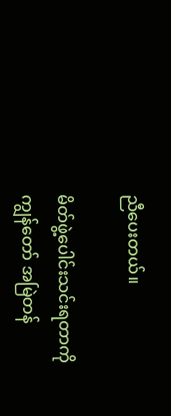ညီပေးတယ်။

မိတ်ဖွဲ့ပေါင်းသင်းရတာကို ကျွန်တော် အမြဲတန်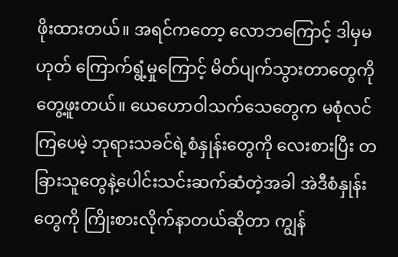ဖိုးထားတယ်။ အရင်ကတော့ လောဘကြောင့် ဒါမှမဟုတ် ကြောက်ရွံ့မှုကြောင့် မိတ်ပျက်သွားတာတွေကို တွေ့ဖူးတယ်။ ယေဟောဝါသက်သေတွေက မစုံလင်ကြပေမဲ့ ဘုရားသခင်ရဲ့စံနှုန်းတွေကို လေးစားပြီး တခြားသူတွေနဲ့ပေါင်းသင်းဆက်ဆံတဲ့အခါ အဲဒီစံနှုန်းတွေကို ကြိုးစားလိုက်နာတယ်ဆိုတာ ကျွန်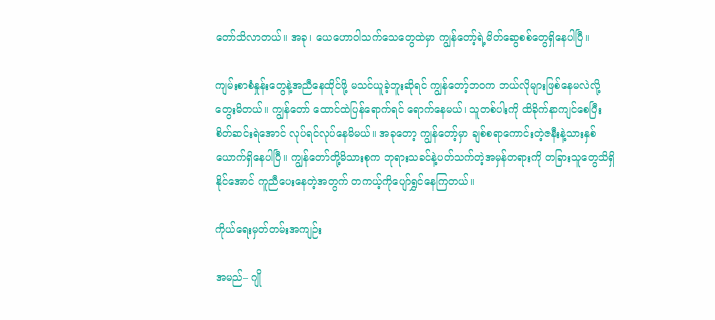တော်သိလာတယ်။ အခု၊ ယေဟောဝါသက်သေတွေထဲမှာ ကျွန်တော့်ရဲ့မိတ်ဆွေစစ်တွေရှိနေပါပြီ။

ကျမ်းစာစံနှုန်းတွေနဲ့အညီနေထိုင်ဖို့ မသင်ယူခဲ့ဘူးဆိုရင် ကျွန်တော့်ဘဝက ဘယ်လိုများဖြစ်နေမလဲလို့ တွေးမိတယ်။ ကျွန်တော် ထောင်ထဲပြန်ရောက်ရင် ရောက်နေမယ်၊ သူတစ်ပါးကို ထိခိုက်နာကျင်စေပြီး စိတ်ဆင်းရဲအောင် လုပ်ရင်လုပ်နေမိမယ်။ အခုတော့ ကျွန်တော့်မှာ ချစ်စရာကောင်းတဲ့ဇနီးနဲ့သားနှစ်ယောက်ရှိနေပါပြီ။ ကျွန်တော်တို့မိသားစုက ဘုရားသခင်နဲ့ပတ်သက်တဲ့အမှန်တရားကို တခြားသူတွေသိရှိနိုင်အောင် ကူညီပေးနေတဲ့အတွက် တကယ့်ကိုပျော်ရွှင်နေကြတယ်။

ကိုယ်ရေးမှတ်တမ်းအကျဉ်း

အမည်– ဂျို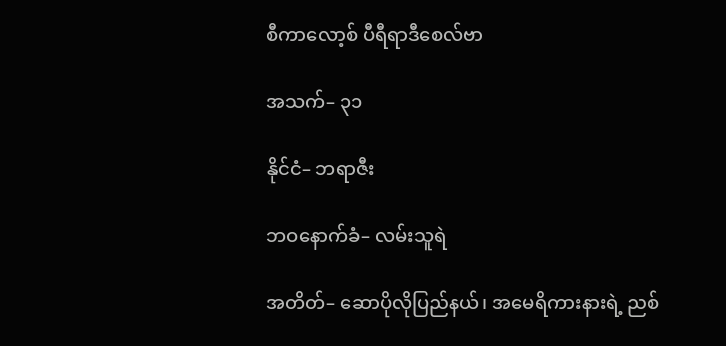စီကာလော့စ် ပီရီရာဒီစေလ်ဗာ

အသက်– ၃၁

နိုင်ငံ– ဘရာဇီး

ဘဝနောက်ခံ– လမ်းသူရဲ

အတိတ်– ဆောပိုလိုပြည်နယ်၊ အမေရိကားနားရဲ့ ညစ်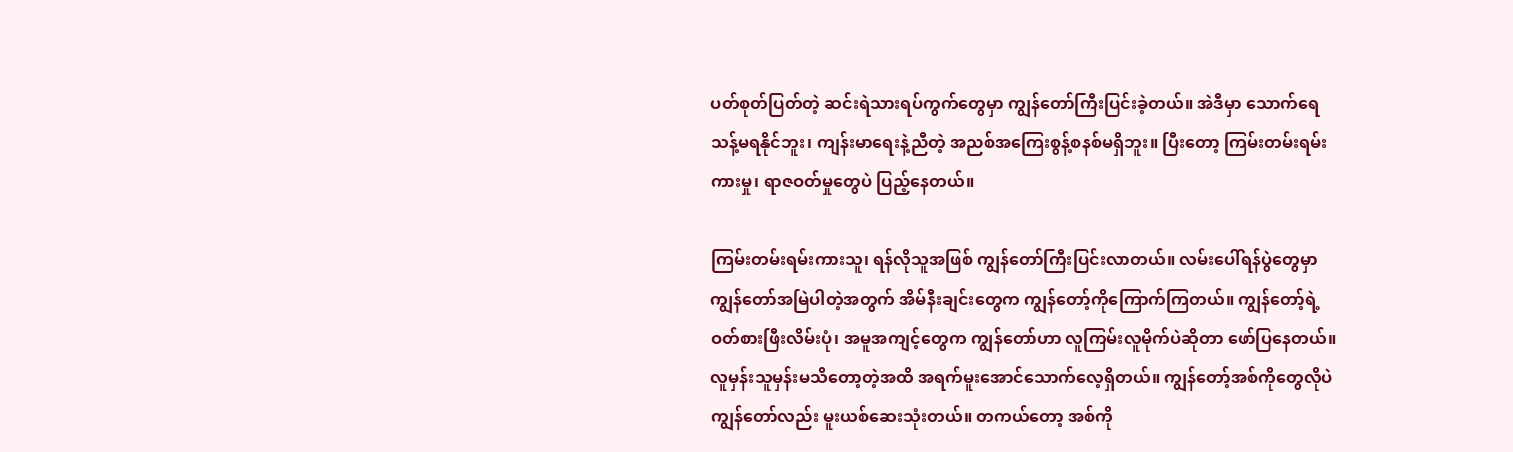ပတ်စုတ်ပြတ်တဲ့ ဆင်းရဲသားရပ်ကွက်တွေမှာ ကျွန်တော်ကြီးပြင်းခဲ့တယ်။ အဲဒီမှာ သောက်ရေသန့်မရနိုင်ဘူး၊ ကျန်းမာရေးနဲ့ညီတဲ့ အညစ်အကြေးစွန့်စနစ်မရှိဘူး။ ပြီးတော့ ကြမ်းတမ်းရမ်းကားမှု၊ ရာဇဝတ်မှုတွေပဲ ပြည့်နေတယ်။

ကြမ်းတမ်းရမ်းကားသူ၊ ရန်လိုသူအဖြစ် ကျွန်တော်ကြီးပြင်းလာတယ်။ လမ်းပေါ်ရန်ပွဲတွေမှာ ကျွန်တော်အမြဲပါတဲ့အတွက် အိမ်နီးချင်းတွေက ကျွန်တော့်ကိုကြောက်ကြတယ်။ ကျွန်တော့်ရဲ့ဝတ်စားဖြီးလိမ်းပုံ၊ အမူအကျင့်တွေက ကျွန်တော်ဟာ လူကြမ်းလူမိုက်ပဲဆိုတာ ဖော်ပြနေတယ်။ လူမှန်းသူမှန်းမသိတော့တဲ့အထိ အရက်မူးအောင်သောက်လေ့ရှိတယ်။ ကျွန်တော့်အစ်ကိုတွေလိုပဲ ကျွန်တော်လည်း မူးယစ်ဆေးသုံးတယ်။ တကယ်တော့ အစ်ကို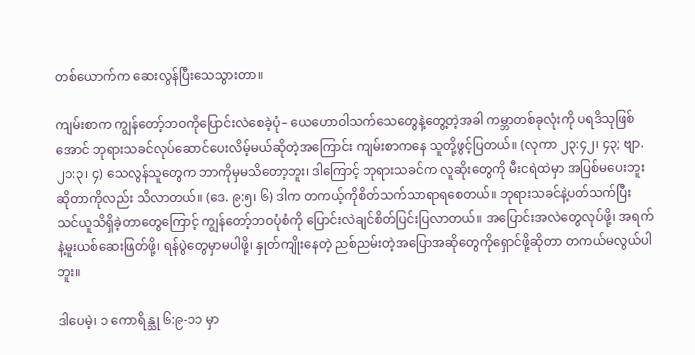တစ်ယောက်က ဆေးလွန်ပြီးသေသွားတာ။

ကျမ်းစာက ကျွန်တော့်ဘဝကိုပြောင်းလဲစေခဲ့ပုံ– ယေဟောဝါသက်သေတွေနဲ့တွေ့တဲ့အခါ ကမ္ဘာတစ်ခုလုံးကို ပရဒိသုဖြစ်အောင် ဘုရားသခင်လုပ်ဆောင်ပေးလိမ့်မယ်ဆိုတဲ့အကြောင်း ကျမ်းစာကနေ သူတို့ဖွင့်ပြတယ်။ (လုကာ ၂၃:၄၂၊ ၄၃; ဗျာ. ၂၁:၃၊ ၄) သေလွန်သူတွေက ဘာကိုမှမသိတော့ဘူး၊ ဒါကြောင့် ဘုရားသခင်က လူဆိုးတွေကို မီးငရဲထဲမှာ အပြစ်မပေးဘူးဆိုတာကိုလည်း သိလာတယ်။ (ဒေ. ၉:၅၊ ၆) ဒါက တကယ့်ကိုစိတ်သက်သာရာရစေတယ်။ ဘုရားသခင်နဲ့ပတ်သက်ပြီး သင်ယူသိရှိခဲ့တာတွေကြောင့် ကျွန်တော့်ဘဝပုံစံကို ပြောင်းလဲချင်စိတ်ပြင်းပြလာတယ်။ အပြောင်းအလဲတွေလုပ်ဖို့၊ အရက်နဲ့မူးယစ်ဆေးဖြတ်ဖို့၊ ရန်ပွဲတွေမှာမပါဖို့၊ နှုတ်ကျိုးနေတဲ့ ညစ်ညမ်းတဲ့အပြောအဆိုတွေကိုရှောင်ဖို့ဆိုတာ တကယ်မလွယ်ပါဘူး။

ဒါပေမဲ့၊ ၁ ကောရိန္သု ၆:၉-၁၁ မှာ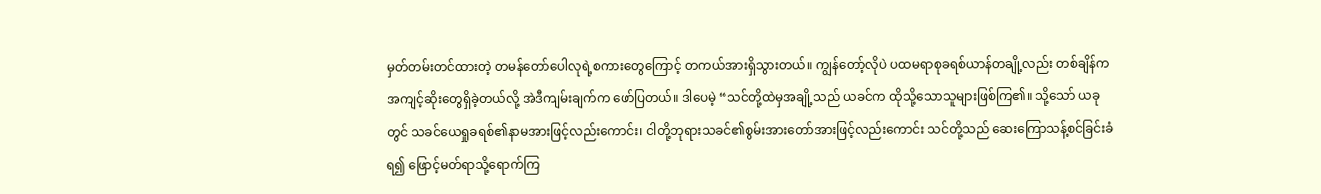မှတ်တမ်းတင်ထားတဲ့ တမန်တော်ပေါလုရဲ့စကားတွေကြောင့် တကယ်အားရှိသွားတယ်။ ကျွန်တော့်လိုပဲ ပထမရာစုခရစ်ယာန်တချို့လည်း တစ်ချိန်က အကျင့်ဆိုးတွေရှိခဲ့တယ်လို့ အဲဒီကျမ်းချက်က ဖော်ပြတယ်။ ဒါပေမဲ့ “သင်တို့ထဲမှအချို့သည် ယခင်က ထိုသို့သောသူများဖြစ်ကြ၏။ သို့သော် ယခုတွင် သခင်ယေရှုခရစ်၏နာမအားဖြင့်လည်းကောင်း၊ ငါတို့ဘုရားသခင်၏စွမ်းအားတော်အားဖြင့်လည်းကောင်း သင်တို့သည် ဆေးကြောသန့်စင်ခြင်းခံရ၍ ဖြောင့်မတ်ရာသို့ရောက်ကြ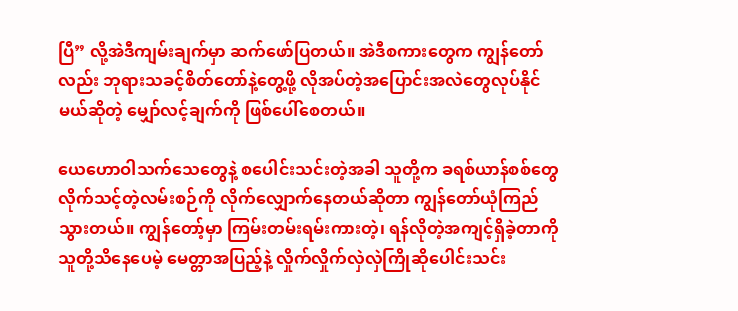ပြီ” လို့အဲဒီကျမ်းချက်မှာ ဆက်ဖော်ပြတယ်။ အဲဒီစကားတွေက ကျွန်တော်လည်း ဘုရားသခင့်စိတ်တော်နဲ့တွေ့ဖို့ လိုအပ်တဲ့အပြောင်းအလဲတွေလုပ်နိုင်မယ်ဆိုတဲ့ မျှော်လင့်ချက်ကို ဖြစ်ပေါ်စေတယ်။

ယေဟောဝါသက်သေတွေနဲ့ စပေါင်းသင်းတဲ့အခါ သူတို့က ခရစ်ယာန်စစ်တွေလိုက်သင့်တဲ့လမ်းစဉ်ကို လိုက်လျှောက်နေတယ်ဆိုတာ ကျွန်တော်ယုံကြည်သွားတယ်။ ကျွန်တော့်မှာ ကြမ်းတမ်းရမ်းကားတဲ့၊ ရန်လိုတဲ့အကျင့်ရှိခဲ့တာကို သူတို့သိနေပေမဲ့ မေတ္တာအပြည့်နဲ့ လှိုက်လှိုက်လှဲလှဲကြိုဆိုပေါင်းသင်း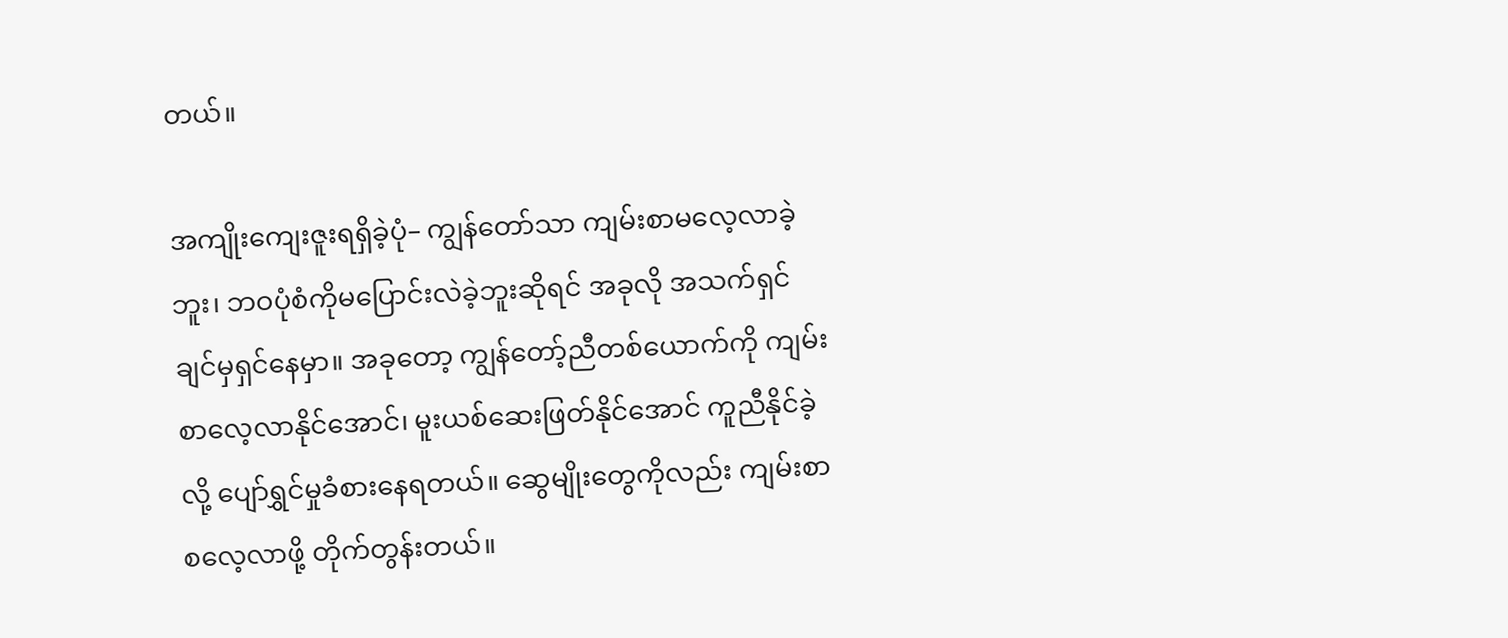တယ်။

အကျိုးကျေးဇူးရရှိခဲ့ပုံ– ကျွန်တော်သာ ကျမ်းစာမလေ့လာခဲ့ဘူး၊ ဘဝပုံစံကိုမပြောင်းလဲခဲ့ဘူးဆိုရင် အခုလို အသက်ရှင်ချင်မှရှင်နေမှာ။ အခုတော့ ကျွန်တော့်ညီတစ်ယောက်ကို ကျမ်းစာလေ့လာနိုင်အောင်၊ မူးယစ်ဆေးဖြတ်နိုင်အောင် ကူညီနိုင်ခဲ့လို့ ပျော်ရွှင်မှုခံစားနေရတယ်။ ဆွေမျိုးတွေကိုလည်း ကျမ်းစာစလေ့လာဖို့ တိုက်တွန်းတယ်။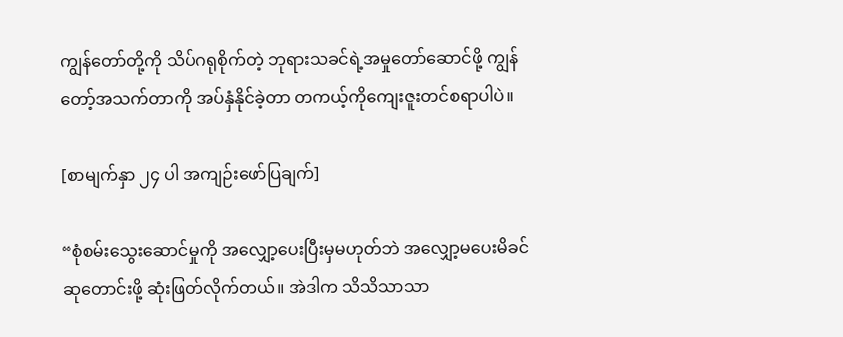ကျွန်တော်တို့ကို သိပ်ဂရုစိုက်တဲ့ ဘုရားသခင်ရဲ့အမှုတော်ဆောင်ဖို့ ကျွန်တော့်အသက်တာကို အပ်နှံနိုင်ခဲ့တာ တကယ့်ကိုကျေးဇူးတင်စရာပါပဲ။

[စာမျက်နှာ ၂၄ ပါ အကျဉ်းဖော်ပြချက်]

“စုံစမ်းသွေးဆောင်မှုကို အလျှော့ပေးပြီးမှမဟုတ်ဘဲ အလျှော့မပေးမိခင် ဆုတောင်းဖို့ ဆုံးဖြတ်လိုက်တယ်။ အဲဒါက သိသိသာသာ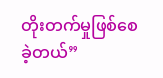တိုးတက်မှုဖြစ်စေခဲ့တယ်”